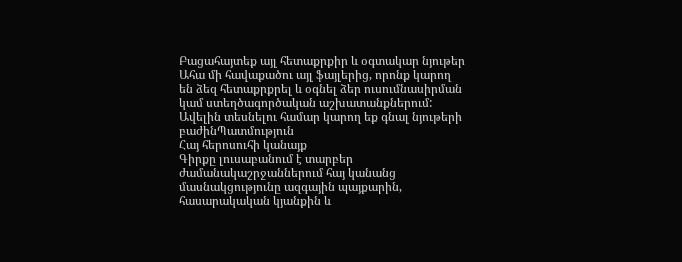Բացահայտեք այլ հետաքրքիր և օգտակար նյութեր
Ահա մի հավաքածու այլ ֆայլերից, որոնք կարող են ձեզ հետաքրքրել և օգնել ձեր ուսումնասիրման կամ ստեղծագործական աշխատանքներում: Ավելին տեսնելու համար կարող եք գնալ նյութերի բաժինՊատմություն
Հայ հերոսուհի կանայք
Գիրքը լուսաբանում է տարբեր ժամանակաշրջաններում հայ կանանց մասնակցությունը ազգային պայքարին, հասարակական կյանքին և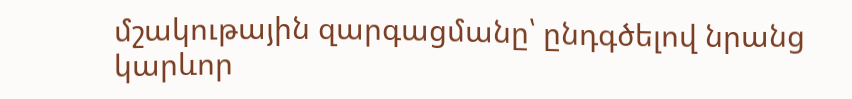մշակութային զարգացմանը՝ ընդգծելով նրանց կարևոր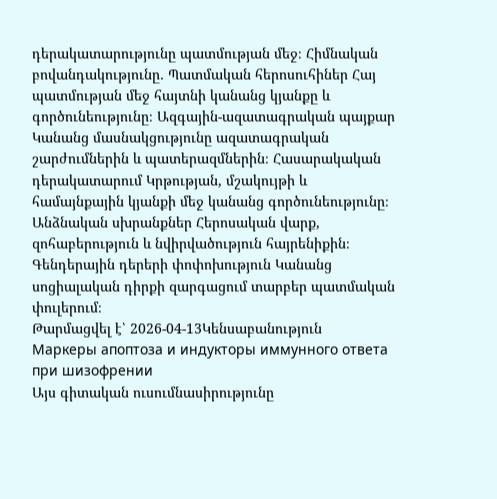դերակատարությունը պատմության մեջ։ Հիմնական բովանդակությունը․ Պատմական հերոսուհիներ Հայ պատմության մեջ հայտնի կանանց կյանքը և գործունեությունը։ Ազգային-ազատագրական պայքար Կանանց մասնակցությունը ազատագրական շարժումներին և պատերազմներին։ Հասարակական դերակատարում Կրթության, մշակույթի և համայնքային կյանքի մեջ կանանց գործունեությունը։ Անձնական սխրանքներ Հերոսական վարք, զոհաբերություն և նվիրվածություն հայրենիքին։ Գենդերային դերերի փոփոխություն Կանանց սոցիալական դիրքի զարգացում տարբեր պատմական փուլերում։
Թարմացվել է՝ 2026-04-13Կենսաբանություն
Маркеры апоптоза и индукторы иммунного ответа при шизофрении
Այս գիտական ուսումնասիրությունը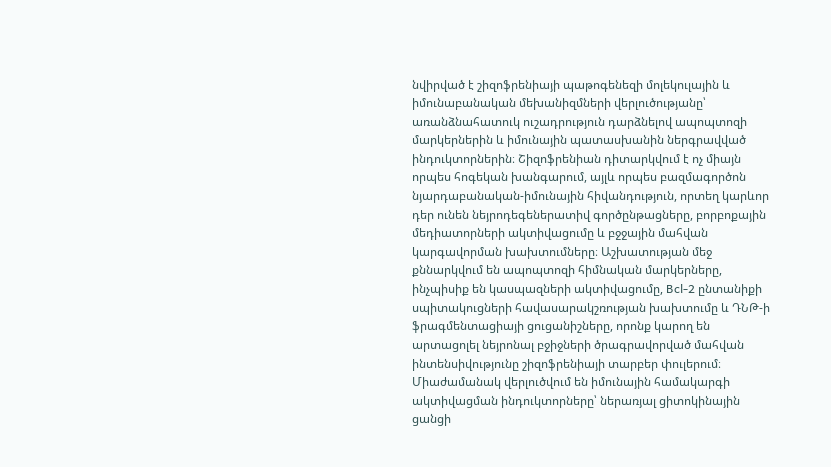նվիրված է շիզոֆրենիայի պաթոգենեզի մոլեկուլային և իմունաբանական մեխանիզմների վերլուծությանը՝ առանձնահատուկ ուշադրություն դարձնելով ապոպտոզի մարկերներին և իմունային պատասխանին ներգրավված ինդուկտորներին։ Շիզոֆրենիան դիտարկվում է ոչ միայն որպես հոգեկան խանգարում, այլև որպես բազմագործոն նյարդաբանական-իմունային հիվանդություն, որտեղ կարևոր դեր ունեն նեյրոդեգեներատիվ գործընթացները, բորբոքային մեդիատորների ակտիվացումը և բջջային մահվան կարգավորման խախտումները։ Աշխատության մեջ քննարկվում են ապոպտոզի հիմնական մարկերները, ինչպիսիք են կասպազների ակտիվացումը, Bcl-2 ընտանիքի սպիտակուցների հավասարակշռության խախտումը և ԴՆԹ-ի ֆրագմենտացիայի ցուցանիշները, որոնք կարող են արտացոլել նեյրոնալ բջիջների ծրագրավորված մահվան ինտենսիվությունը շիզոֆրենիայի տարբեր փուլերում։ Միաժամանակ վերլուծվում են իմունային համակարգի ակտիվացման ինդուկտորները՝ ներառյալ ցիտոկինային ցանցի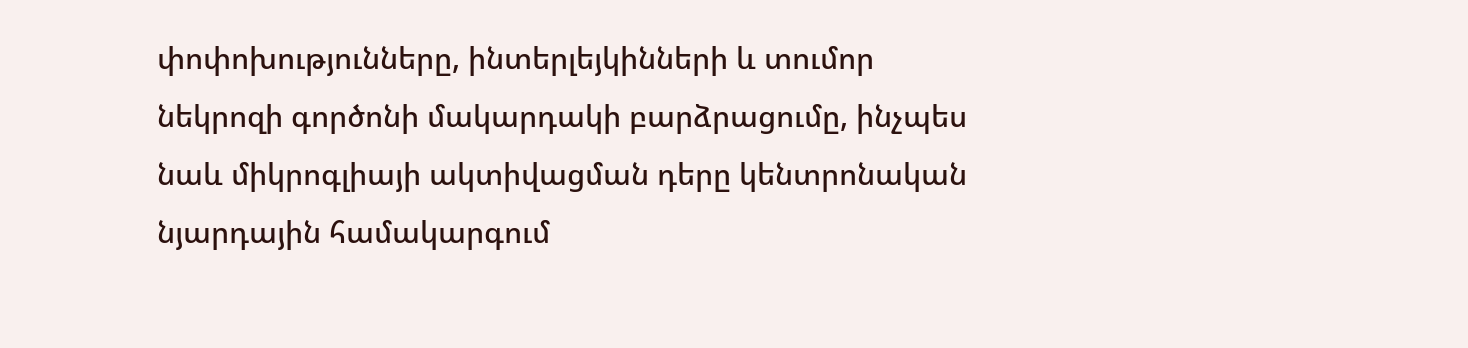փոփոխությունները, ինտերլեյկինների և տումոր նեկրոզի գործոնի մակարդակի բարձրացումը, ինչպես նաև միկրոգլիայի ակտիվացման դերը կենտրոնական նյարդային համակարգում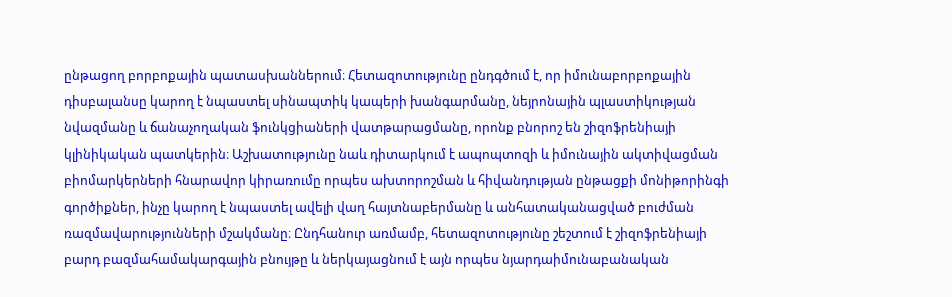ընթացող բորբոքային պատասխաններում։ Հետազոտությունը ընդգծում է, որ իմունաբորբոքային դիսբալանսը կարող է նպաստել սինապտիկ կապերի խանգարմանը, նեյրոնային պլաստիկության նվազմանը և ճանաչողական ֆունկցիաների վատթարացմանը, որոնք բնորոշ են շիզոֆրենիայի կլինիկական պատկերին։ Աշխատությունը նաև դիտարկում է ապոպտոզի և իմունային ակտիվացման բիոմարկերների հնարավոր կիրառումը որպես ախտորոշման և հիվանդության ընթացքի մոնիթորինգի գործիքներ, ինչը կարող է նպաստել ավելի վաղ հայտնաբերմանը և անհատականացված բուժման ռազմավարությունների մշակմանը։ Ընդհանուր առմամբ, հետազոտությունը շեշտում է շիզոֆրենիայի բարդ բազմահամակարգային բնույթը և ներկայացնում է այն որպես նյարդաիմունաբանական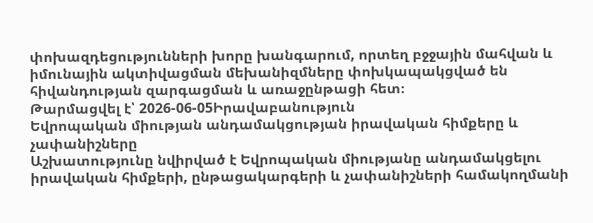փոխազդեցությունների խորը խանգարում, որտեղ բջջային մահվան և իմունային ակտիվացման մեխանիզմները փոխկապակցված են հիվանդության զարգացման և առաջընթացի հետ։
Թարմացվել է՝ 2026-06-05Իրավաբանություն
Եվրոպական միության անդամակցության իրավական հիմքերը և չափանիշները
Աշխատությունը նվիրված է Եվրոպական միությանը անդամակցելու իրավական հիմքերի, ընթացակարգերի և չափանիշների համակողմանի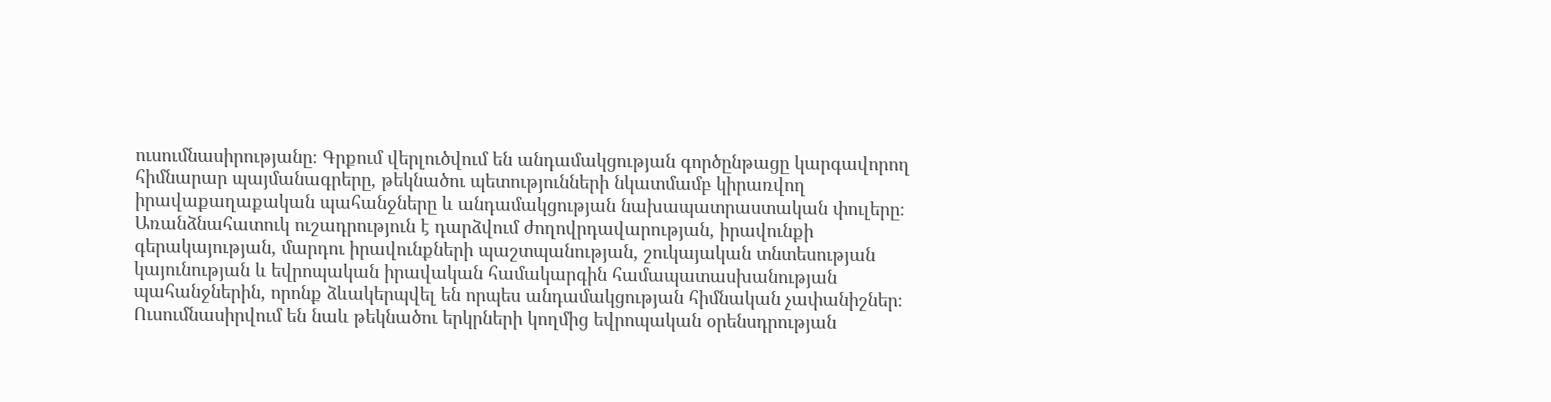ուսումնասիրությանը։ Գրքում վերլուծվում են անդամակցության գործընթացը կարգավորող հիմնարար պայմանագրերը, թեկնածու պետությունների նկատմամբ կիրառվող իրավաքաղաքական պահանջները և անդամակցության նախապատրաստական փուլերը։ Առանձնահատուկ ուշադրություն է դարձվում ժողովրդավարության, իրավունքի գերակայության, մարդու իրավունքների պաշտպանության, շուկայական տնտեսության կայունության և եվրոպական իրավական համակարգին համապատասխանության պահանջներին, որոնք ձևակերպվել են որպես անդամակցության հիմնական չափանիշներ։ Ուսումնասիրվում են նաև թեկնածու երկրների կողմից եվրոպական օրենսդրության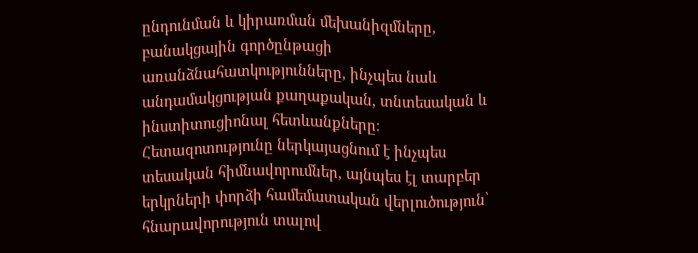ընդունման և կիրառման մեխանիզմները, բանակցային գործընթացի առանձնահատկությունները, ինչպես նաև անդամակցության քաղաքական, տնտեսական և ինստիտուցիոնալ հետևանքները։ Հետազոտությունը ներկայացնում է ինչպես տեսական հիմնավորումներ, այնպես էլ տարբեր երկրների փորձի համեմատական վերլուծություն՝ հնարավորություն տալով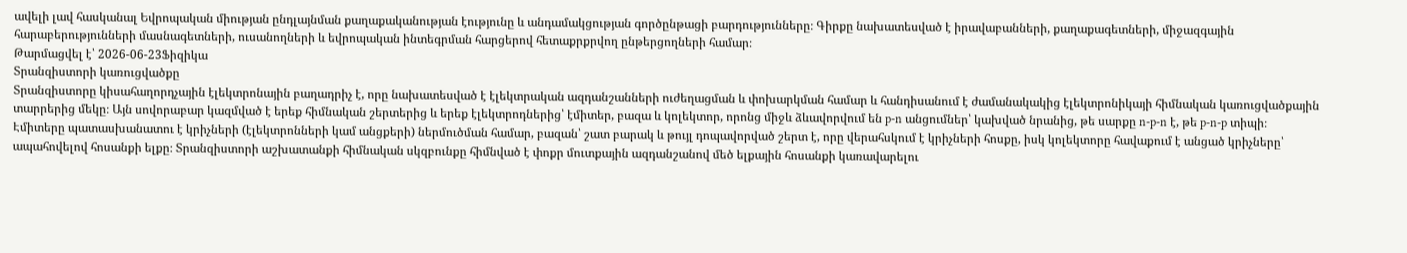ավելի լավ հասկանալ Եվրոպական միության ընդլայնման քաղաքականության էությունը և անդամակցության գործընթացի բարդությունները։ Գիրքը նախատեսված է իրավաբանների, քաղաքագետների, միջազգային հարաբերությունների մասնագետների, ուսանողների և եվրոպական ինտեգրման հարցերով հետաքրքրվող ընթերցողների համար։
Թարմացվել է՝ 2026-06-23Ֆիզիկա
Տրանզիստորի կառուցվածքը
Տրանզիստորը կիսահաղորդչային էլեկտրոնային բաղադրիչ է, որը նախատեսված է էլեկտրական ազդանշանների ուժեղացման և փոխարկման համար և հանդիսանում է ժամանակակից էլեկտրոնիկայի հիմնական կառուցվածքային տարրերից մեկը։ Այն սովորաբար կազմված է երեք հիմնական շերտերից և երեք էլեկտրոդներից՝ էմիտեր, բազա և կոլեկտոր, որոնց միջև ձևավորվում են p-n անցումներ՝ կախված նրանից, թե սարքը n-p-n է, թե p-n-p տիպի։ Էմիտերը պատասխանատու է կրիչների (էլեկտրոնների կամ անցքերի) ներմուծման համար, բազան՝ շատ բարակ և թույլ դոպավորված շերտ է, որը վերահսկում է կրիչների հոսքը, իսկ կոլեկտորը հավաքում է անցած կրիչները՝ ապահովելով հոսանքի ելքը։ Տրանզիստորի աշխատանքի հիմնական սկզբունքը հիմնված է փոքր մուտքային ազդանշանով մեծ ելքային հոսանքի կառավարելու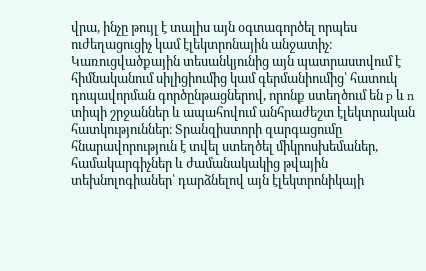վրա, ինչը թույլ է տալիս այն օգտագործել որպես ուժեղացուցիչ կամ էլեկտրոնային անջատիչ։ Կառուցվածքային տեսանկյունից այն պատրաստվում է հիմնականում սիլիցիումից կամ գերմանիումից՝ հատուկ դոպավորման գործընթացներով, որոնք ստեղծում են p և n տիպի շրջաններ և ապահովում անհրաժեշտ էլեկտրական հատկություններ։ Տրանզիստորի զարգացումը հնարավորություն է տվել ստեղծել միկրոսխեմաներ, համակարգիչներ և ժամանակակից թվային տեխնոլոգիաներ՝ դարձնելով այն էլեկտրոնիկայի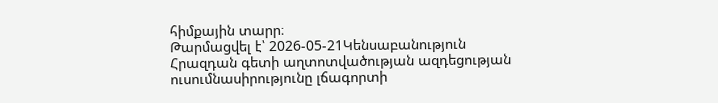հիմքային տարր։
Թարմացվել է՝ 2026-05-21Կենսաբանություն
Հրազդան գետի աղտոտվածության ազդեցության ուսումնասիրությունը լճագորտի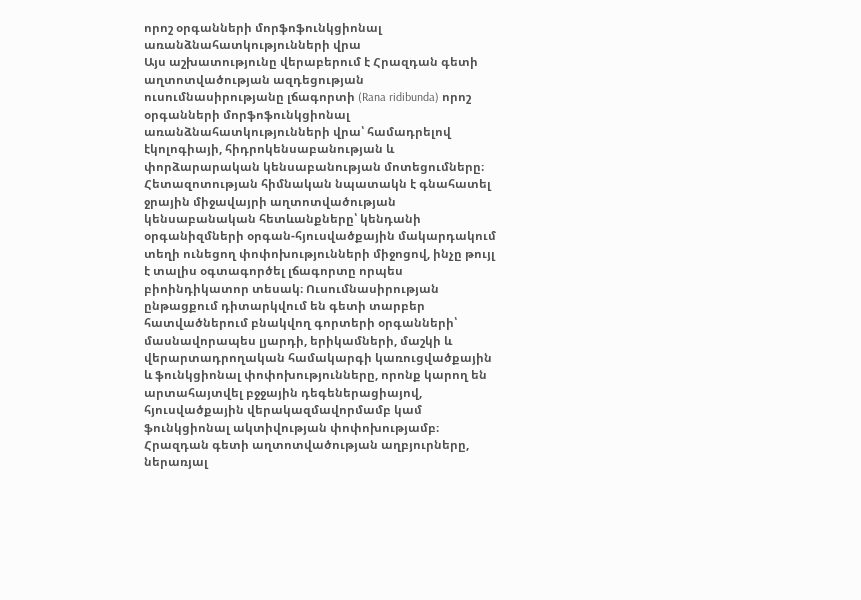որոշ օրգանների մորֆոֆունկցիոնալ առանձնահատկությունների վրա
Այս աշխատությունը վերաբերում է Հրազդան գետի աղտոտվածության ազդեցության ուսումնասիրությանը լճագորտի (Rana ridibunda) որոշ օրգանների մորֆոֆունկցիոնալ առանձնահատկությունների վրա՝ համադրելով էկոլոգիայի, հիդրոկենսաբանության և փորձարարական կենսաբանության մոտեցումները։ Հետազոտության հիմնական նպատակն է գնահատել ջրային միջավայրի աղտոտվածության կենսաբանական հետևանքները՝ կենդանի օրգանիզմների օրգան-հյուսվածքային մակարդակում տեղի ունեցող փոփոխությունների միջոցով, ինչը թույլ է տալիս օգտագործել լճագորտը որպես բիոինդիկատոր տեսակ։ Ուսումնասիրության ընթացքում դիտարկվում են գետի տարբեր հատվածներում բնակվող գորտերի օրգանների՝ մասնավորապես լյարդի, երիկամների, մաշկի և վերարտադրողական համակարգի կառուցվածքային և ֆունկցիոնալ փոփոխությունները, որոնք կարող են արտահայտվել բջջային դեգեներացիայով, հյուսվածքային վերակազմավորմամբ կամ ֆունկցիոնալ ակտիվության փոփոխությամբ։ Հրազդան գետի աղտոտվածության աղբյուրները, ներառյալ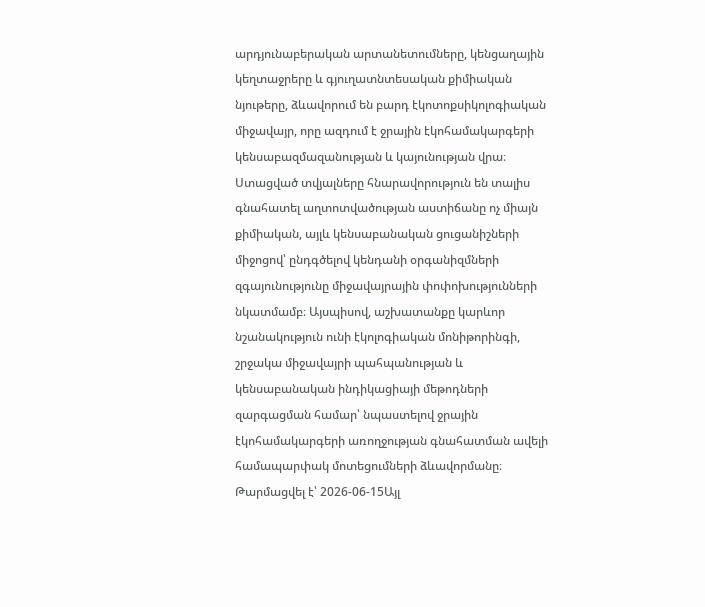արդյունաբերական արտանետումները, կենցաղային կեղտաջրերը և գյուղատնտեսական քիմիական նյութերը, ձևավորում են բարդ էկոտոքսիկոլոգիական միջավայր, որը ազդում է ջրային էկոհամակարգերի կենսաբազմազանության և կայունության վրա։ Ստացված տվյալները հնարավորություն են տալիս գնահատել աղտոտվածության աստիճանը ոչ միայն քիմիական, այլև կենսաբանական ցուցանիշների միջոցով՝ ընդգծելով կենդանի օրգանիզմների զգայունությունը միջավայրային փոփոխությունների նկատմամբ։ Այսպիսով, աշխատանքը կարևոր նշանակություն ունի էկոլոգիական մոնիթորինգի, շրջակա միջավայրի պահպանության և կենսաբանական ինդիկացիայի մեթոդների զարգացման համար՝ նպաստելով ջրային էկոհամակարգերի առողջության գնահատման ավելի համապարփակ մոտեցումների ձևավորմանը։
Թարմացվել է՝ 2026-06-15Այլ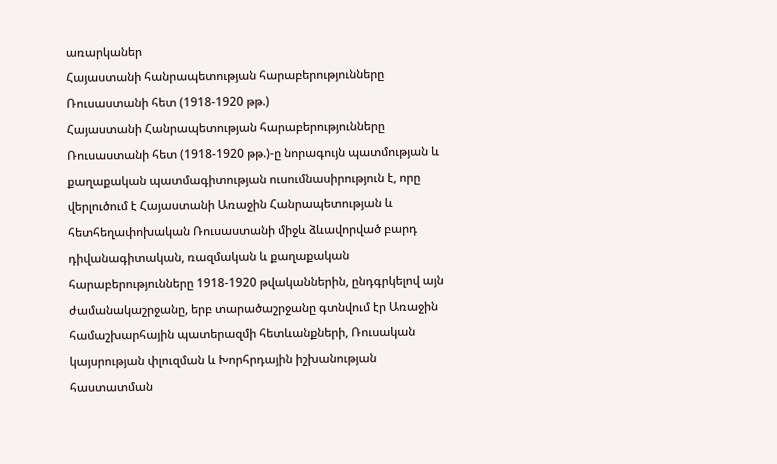առարկաներ
Հայաստանի հանրապետության հարաբերությունները Ռուսաստանի հետ (1918-1920 թթ.)
Հայաստանի Հանրապետության հարաբերությունները Ռուսաստանի հետ (1918-1920 թթ.)-ը նորագույն պատմության և քաղաքական պատմագիտության ուսումնասիրություն է, որը վերլուծում է Հայաստանի Առաջին Հանրապետության և հետհեղափոխական Ռուսաստանի միջև ձևավորված բարդ դիվանագիտական, ռազմական և քաղաքական հարաբերությունները 1918-1920 թվականներին, ընդգրկելով այն ժամանակաշրջանը, երբ տարածաշրջանը գտնվում էր Առաջին համաշխարհային պատերազմի հետևանքների, Ռուսական կայսրության փլուզման և Խորհրդային իշխանության հաստատման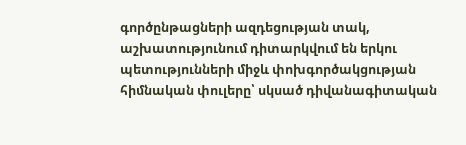գործընթացների ազդեցության տակ, աշխատությունում դիտարկվում են երկու պետությունների միջև փոխգործակցության հիմնական փուլերը՝ սկսած դիվանագիտական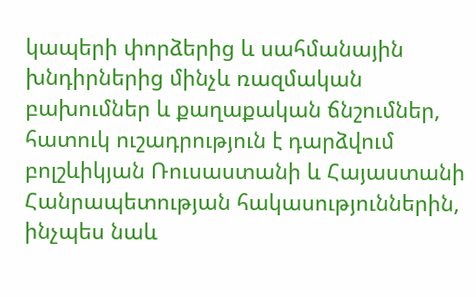կապերի փորձերից և սահմանային խնդիրներից մինչև ռազմական բախումներ և քաղաքական ճնշումներ, հատուկ ուշադրություն է դարձվում բոլշևիկյան Ռուսաստանի և Հայաստանի Հանրապետության հակասություններին, ինչպես նաև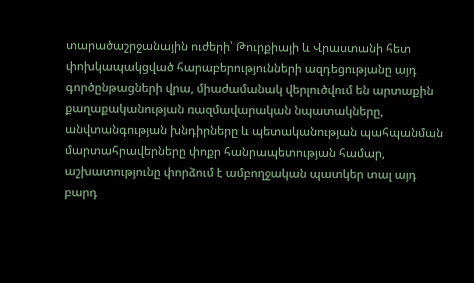տարածաշրջանային ուժերի՝ Թուրքիայի և Վրաստանի հետ փոխկապակցված հարաբերությունների ազդեցությանը այդ գործընթացների վրա, միաժամանակ վերլուծվում են արտաքին քաղաքականության ռազմավարական նպատակները, անվտանգության խնդիրները և պետականության պահպանման մարտահրավերները փոքր հանրապետության համար, աշխատությունը փորձում է ամբողջական պատկեր տալ այդ բարդ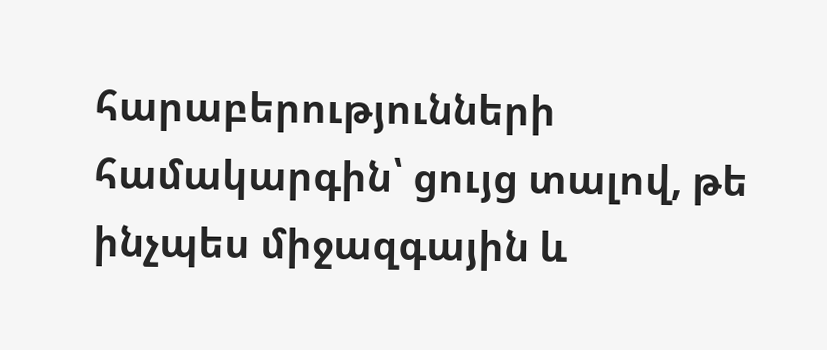հարաբերությունների համակարգին՝ ցույց տալով, թե ինչպես միջազգային և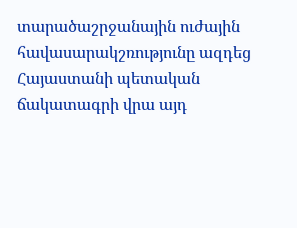տարածաշրջանային ուժային հավասարակշռությունը ազդեց Հայաստանի պետական ճակատագրի վրա այդ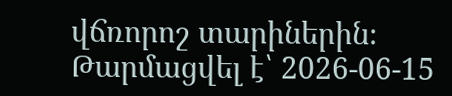վճռորոշ տարիներին։
Թարմացվել է՝ 2026-06-15